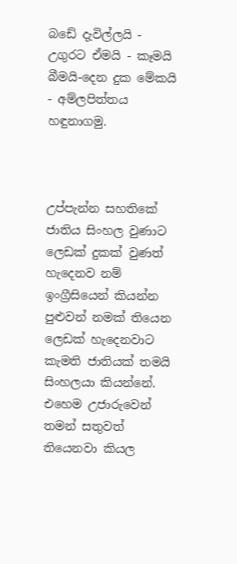බඩේ දැවිල්ලයි - උගුරට ඒමයි - කෑමයි බීමයි-දෙන දුක මේකයි - අම්ලපිත්තය හඳුනාගමු.



උප්පැන්න සහතිකේ ජාතිය සිංහල වුණාට ලෙඩක් දුකක් වුණත් හැදෙනව නම් ඉංග්‍රීසියෙන් කියන්න පුළුවන් නමක් තියෙන ලෙඩක් හැදෙනවාට කැමති ජාතියක් තමයි සිංහලයා කියන්නේ. එහෙම උජාරුවෙන් තමන් සතුවත් තියෙනවා කියල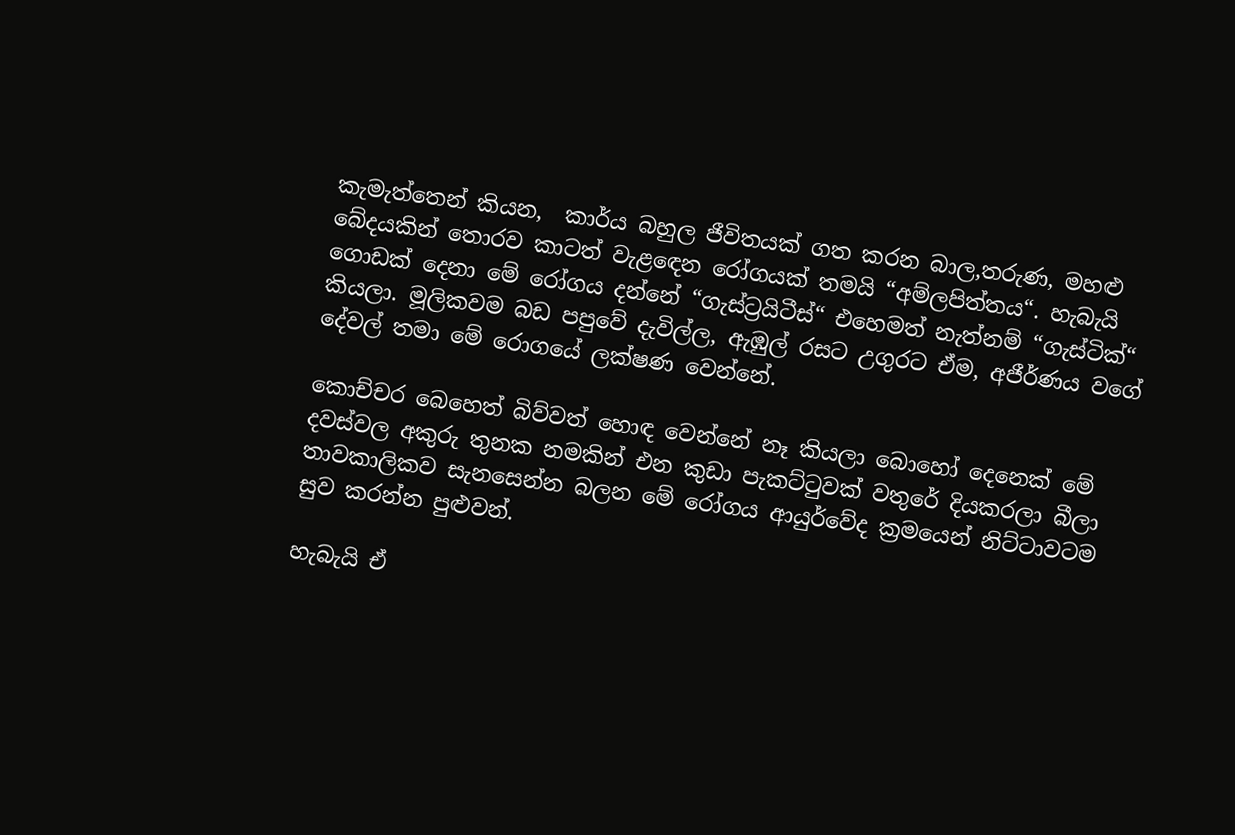කැමැත්තෙන් කියන,  කාර්ය බහුල ජීවිතයක් ගත කරන බාල,තරුණ, මහළු බේදයකින් තොරව කාටත් වැළඳෙන රෝගයක් තමයි “අම්ලපිත්තය“. හැබැයි ගොඩක් දෙනා මේ රෝගය දන්නේ “ගැස්ට්‍රයිටීස්“ එහෙමත් නැත්නම් “ගැස්ටික්“ කියලා. මූලිකවම බඩ පපුවේ දැවිල්ල, ඇඹුල් රසට උගුරට ඒම, අජීර්ණය වගේ දේවල් තමා මේ රොගයේ ලක්ෂණ වෙන්නේ.

කොච්චර බෙහෙත් බිව්වත් හොඳ වෙන්නේ නෑ කියලා බොහෝ දෙනෙක් මේ දවස්වල අකුරු තුනක නමකින් එන කුඩා පැකට්ටුවක් වතුරේ දියකරලා බීලා තාවකාලිකව සැනසෙන්න බලන මේ රෝගය ආයුර්වේද ක්‍රමයෙන් නිට්ටාවටම සුව කරන්න පුළුවන්.

හැබැයි ඒ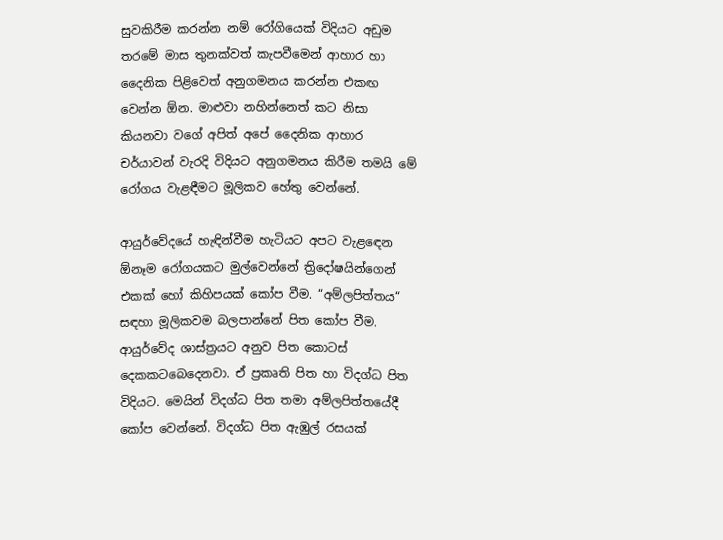සුවකිරීම කරන්න නම් රෝගියෙක් විදියට අඩුම තරමේ මාස තුනක්වත් කැපවීමෙන් ආහාර හා දෛනික පිළිවෙත් අනුගමනය කරන්න එකඟ වෙන්න ඕන. මාළුවා නහින්නෙත් කට නිසා කියනවා වගේ අපිත් අපේ දෛනික ආහාර චර්යාවන් වැරදි විදියට අනුගමනය කිරීම තමයි මේ රෝගය වැළඳීමට මූලිකව හේතු වෙන්නේ.

ආයුර්වේදයේ හැඳින්වීම හැටියට අපට වැළඳෙන ඕනෑම රෝගයකට මුල්වෙන්නේ ත්‍රිදෝෂයින්ගෙන් එකක් හෝ කිහිපයක් කෝප වීම. “අම්ලපිත්තය“ සඳහා මූලිකවම බලපාන්නේ පිත කෝප වීම. ආයුර්වේද ශාස්ත්‍රයට අනුව පිත කොටස් දෙකකටබෙදෙනවා. ඒ ප්‍රකෘති පිත හා විදග්ධ පිත විදියට. මෙයින් විදග්ධ පිත තමා අම්ලපිත්තයේදී කෝප වෙන්නේ. විදග්ධ පිත ඇඹුල් රසයක්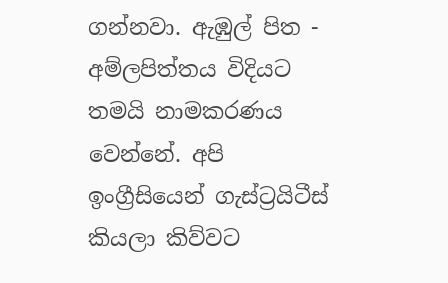ගන්නවා. ඇඹුල් පිත - අම්ලපිත්තය විදියට තමයි නාමකරණය වෙන්නේ. අපි ඉංග්‍රීසියෙන් ගැස්ට්‍රයිටීස් කියලා කිව්වට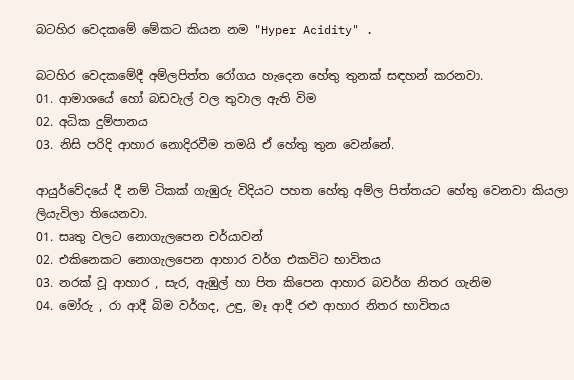බටහිර වෙදකමේ මේකට කියන නම "Hyper Acidity" .

බටහිර වෙදකමේදී අම්ලපිත්ත රෝගය හැදෙන හේතු තුනක් සඳහන් කරනවා.
01. ආමාශයේ හෝ බඩවැල් වල තුවාල ඇති විම
02. අධික දුම්පානය
03. නිසි පරිදි ආහාර නොදිරවීම තමයි ඒ හේතු තුන වෙන්නේ.

ආයුර්වේදයේ දී නම් ටිකක් ගැඹුරු විදියට පහත හේතු අම්ල පිත්තයට හේතු වෙනවා කියලා ලියැවිලා තියෙනවා.
01. සෘතු වලට නොගැලපෙන චර්යාවන්
02. එකිනෙකට නොගැලපෙන ආහාර වර්ග එකවිට භාවිතය
03. නරක් වූ ආහාර , සැර, ඇඹුල් හා පිත කිපෙන ආහාර බවර්ග නිතර ගැනිම
04. මෝරු , රා ආදී බිම වර්ගද, උඳු, මෑ ආදී රළු ආහාර නිතර භාවිතය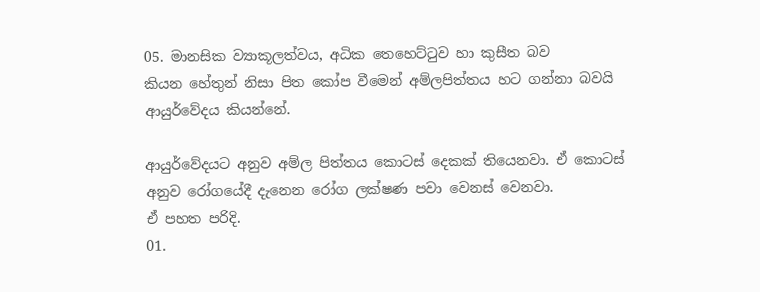05. මානසික ව්‍යාකූලත්වය, අධික තෙහෙට්ටුව හා කුසීත බව
කියන හේතුන් නිසා පිත කෝප වීමෙන් අම්ලපිත්තය හට ගන්නා බවයි ආයුර්වේදය කියන්නේ.

ආයුර්වේදයට අනුව අම්ල පිත්තය කොටස් දෙකක් තියෙනවා. ඒ කොටස් අනුව රෝගයේදී දැනෙන රෝග ලක්ෂණ පවා වෙනස් වෙනවා.
ඒ පහත පරිදි.
01.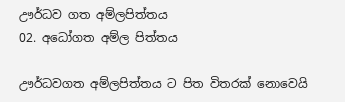ඌර්ධව ගත අම්ලපිත්තය
02. අධෝගත අම්ල පිත්තය

ඌර්ධවගත අම්ලපිත්තය ට පිත විතරක් නොවෙයි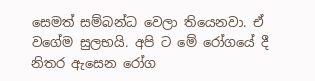සෙමත් සම්බන්ධ වෙලා තියෙනවා. ඒ වගේම සුලභයි. අපි ට මේ රෝගයේ දී නිතර ඇසෙන රෝග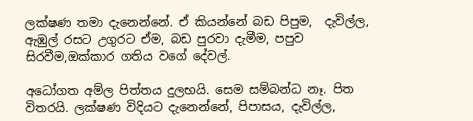ලක්ෂණ තමා දැනෙන්නේ. ඒ කියන්නේ බඩ පිපුම,  දැවිල්ල, ඇඹුල් රසට උගුරට ඒම, බඩ පුරවා දැමීම, පපුව සිරවීම,ඔක්කාර ගතිය වගේ දේවල්.

අධෝගත අම්ල පිත්තය දුලභයි. සෙම සම්බන්ධ නෑ. පිත විතරයි. ලක්ෂණ විදියට දැනෙන්නේ, පිපාසය, දැවිල්ල,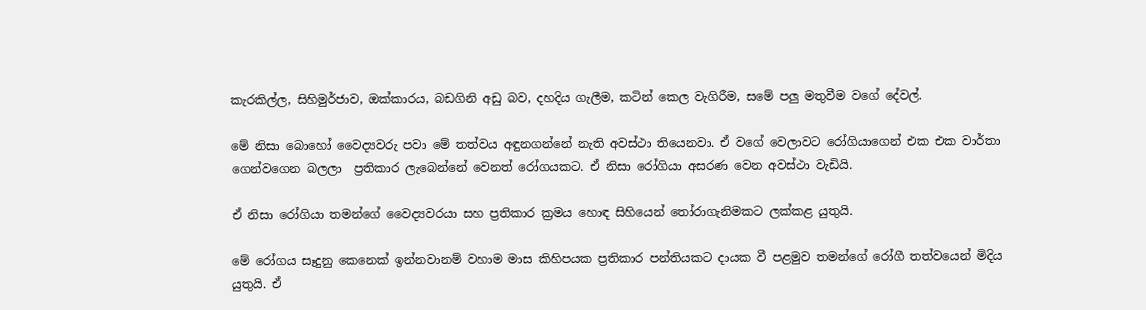කැරකිල්ල, සිහිමුර්ජාව, ඔක්කාරය, බඩගිනි අඩු බව, දහදිය ගැලීම, කටින් කෙල වැගිරීම, සමේ පලු මතුවීම වගේ දේවල්.

මේ නිසා බොහෝ වෛද්‍යවරු පවා මේ තත්වය අඳුනගන්නේ නැති අවස්ථා තියෙනවා. ඒ වගේ වෙලාවට රෝගියාගෙන් එක එක වාර්තා ගෙන්වගෙන බලලා  ප්‍රතිකාර ලැබෙන්නේ වෙනත් රෝගයකට. ඒ නිසා රෝගියා අසරණ වෙන අවස්ථා වැඩියි.

ඒ නිසා රෝගියා තමන්ගේ වෛද්‍යවරයා සහ ප්‍රතිකාර ක්‍රමය හොඳ සිහියෙන් තෝරාගැනිමකට ලක්කළ යුතුයි.

මේ රෝගය සෑදුනු කෙනෙක් ඉන්නවානම් වහාම මාස කිහිපයක ප්‍රතිකාර පන්තියකට දායක වී පළමුව තමන්ගේ රෝගී තත්වයෙන් මිදිය යුතුයි. ඒ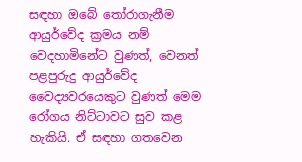සඳහා ඔබේ තෝරාගැනීම ආයුර්වේද ක්‍රමය නම් වෙදහාමිනේට වුණත්, වෙනත් පළපුරුදු ආයුර්වේද වෛද්‍යවරයෙකුට වුණත් මෙම රෝගය නිට්ටාවට සුව කළ හැකියි. ඒ සඳහා ගතවෙන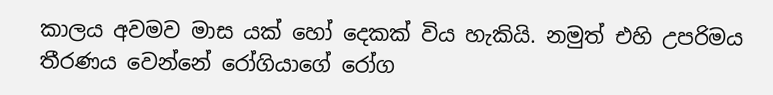කාලය අවමව මාස යක් හෝ දෙකක් විය හැකියි. නමුත් එහි උපරිමය තීරණය වෙන්නේ රෝගියාගේ රෝග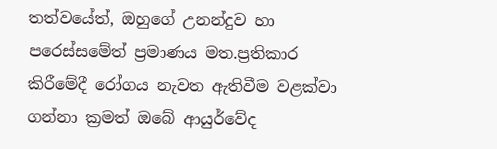තත්වයේත්, ඔහුගේ උනන්දුව හා පරෙස්සමේත් ප්‍රමාණය මත.ප්‍රතිකාර කිරීමේදී රෝගය නැවත ඇතිවීම වළක්වා ගන්නා ක්‍රමත් ඔබේ ආයුර්වේද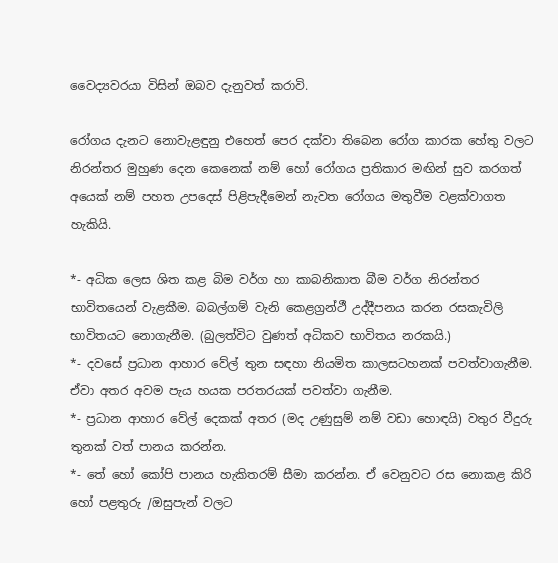වෛද්‍යවරයා විසින් ඔබව දැනුවත් කරාවි.

රෝගය දැනට නොවැළඳුනු එහෙත් පෙර දක්වා තිබෙන රෝග කාරක හේතු වලට නිරන්තර මුහුණ දෙන කෙනෙක් නම් හෝ රෝගය ප්‍රතිකාර මඟින් සුව කරගත් අයෙක් නම් පහත උපදෙස් පිළිපැදීමෙන් නැවත රෝගය මතුවීම වළක්වාගත හැකියි.

*- අධික ලෙස ශිත කළ බිම වර්ග හා කාබනිකාත බීම වර්ග නිරන්තර භාවිතයෙන් වැළකීම. බබල්ගම් වැනි කෙළග්‍රන්ථී උද්දීපනය කරන රසකැවිලි භාවිතයට නොගැනීම. (බුලත්විට වුණත් අධිකව භාවිතය නරකයි.)
*- දවසේ ප්‍රධාන ආහාර වේල් තුන සඳහා නියමිත කාලසටහනක් පවත්වාගැනීම. ඒවා අතර අවම පැය හයක පරතරයක් පවත්වා ගැනීම.
*- ප්‍රධාන ආහාර වේල් දෙකක් අතර (මද උණුසුම් නම් වඩා හොඳයි) වතුර වීදුරු තුනක් වත් පානය කරන්න.
*- තේ හෝ කෝපි පානය හැකිතරම් සීමා කරන්න. ඒ වෙනුවට රස නොකළ කිරි හෝ පළතුරු /ඔසුපැන් වලට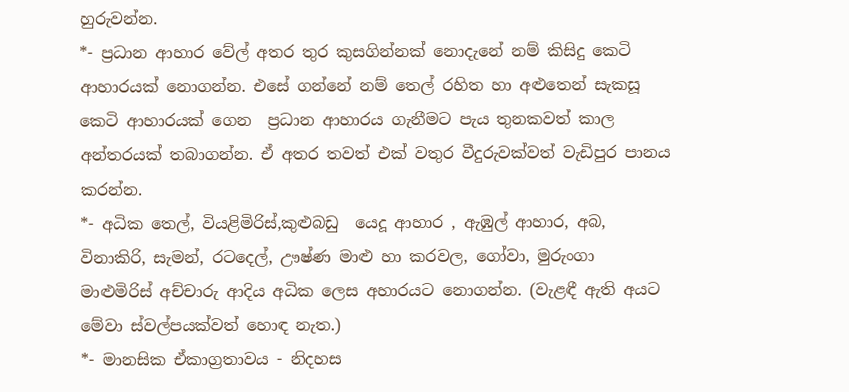හුරුවන්න.
*- ප්‍රධාන ආහාර වේල් අතර තුර කුසගින්නක් නොදැනේ නම් කිසිදු කෙටි ආහාරයක් නොගන්න. එසේ ගන්නේ නම් තෙල් රහිත හා අළුතෙන් සැකසූ  කෙටි ආහාරයක් ගෙන  ප්‍රධාන ආහාරය ගැනීමට පැය තුනකවත් කාල අන්තරයක් තබාගන්න. ඒ අතර තවත් එක් වතුර වීදුරුවක්වත් වැඩිපුර පානය කරන්න.
*- අධික තෙල්, වියළිමිරිස්,කුළුබඩු  යෙදූ ආහාර , ඇඹුල් ආහාර, අබ, විනාකිරි, සැමන්, රටදෙල්, ඌෂ්ණ මාළු හා කරවල, ගෝවා, මුරුංගා මාළුමිරිස් අච්චාරු ආදිය අධික ලෙස අහාරයට නොගන්න. (වැළඳී ඇති අයට මේවා ස්වල්පයක්වත් හොඳ නැත.)
*- මානසික ඒකාග්‍රතාවය - නිදහස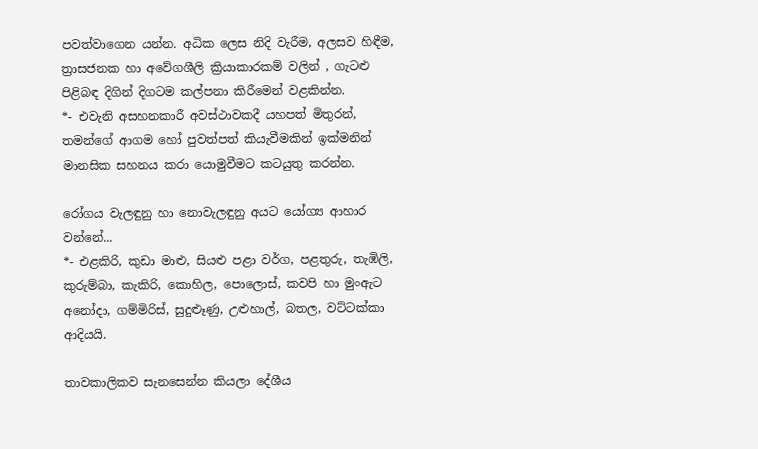පවත්වාගෙන යන්න. අධික ලෙස නිදි වැරීම, අලසව හිඳීම, ත්‍රාසජනක හා අවේගශීලි ක්‍රියාකාරකම් වලින් , ගැටළු පිළිබඳ දිගින් දිගටම කල්පනා කිරීමෙන් වළකින්න.
*- එවැනි අසහනකාරී අවස්ථාවකදී යහපත් මිතුරන්, තමන්ගේ ආගම හෝ පුවත්පත් කියැවීමකින් ඉක්මනින් මානසික සහනය කරා යොමුවීමට කටයුතු කරන්න.

රෝගය වැලඳුනු හා නොවැලඳුනු අයට යෝග්‍ය ආහාර වන්නේ...
*- එළකිරි, කුඩා මාළු, සියළු පළා වර්ග, පළතුරු, තැඹිලි, කුරුම්බා, කැකිරි, කොහිල, පොලොස්, කවපි හා මුංඇට අනෝදා, ගම්මිරිස්, සුදුළූණු, උළුහාල්, බතල, වට්ටක්කා ආදියයි.

තාවකාලිකව සැනසෙන්න කියලා දේශීය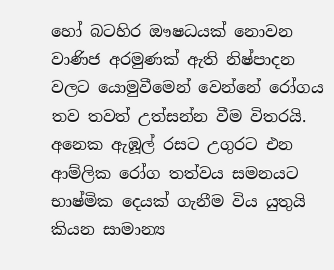හෝ බටහිර ඖෂධයක් නොවන වාණිජ අරමුණක් ඇති නිෂ්පාදන වලට යොමුවීමෙන් වෙන්නේ රෝගය තව තවත් උත්සන්න වීම විතරයි. අනෙක ඇඹූල් රසට උගුරට එන ආම්ලික රෝග තත්වය සමනයට භාෂ්මික දෙයක් ගැනීම විය යුතුයි කියන සාමාන්‍ය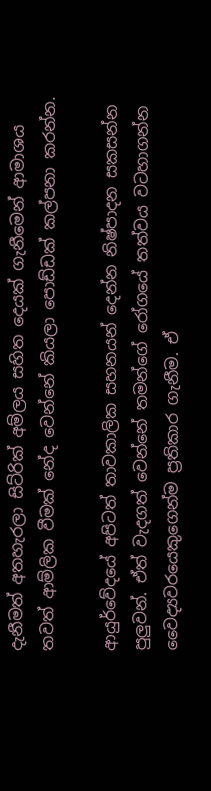දැනීමත් අතහැරලා සිට්රික් අම්ලය සහිත දෙයක් ගැනීමෙන් ආමාශය තවත් ආම්ලික වීමක් නේද වෙන්නේ කියලා පොඩ්ඩක් කල්පනා කරන්න.

ආයුර්වේදයේ අපිටත් තාවකාලික සහනයන් දෙන්න නිෂ්පාදන සකසන්න පුලුවන්. ඒත් වැදගත් වෙන්නේ තමන්ගේ රෝගයේ තත්වය වටහාගන්න වෛද්‍යවරයෙකුගෙන්ම ප්‍රතිකාර ගැනීම. ඒ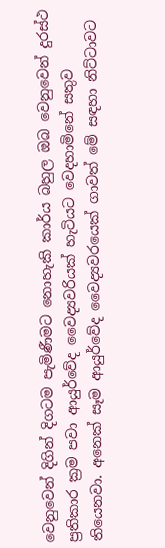වෙනුවෙන් දිගින් දිගටම පැමිණීමට නොහැකි කාර්ය බහුල ඔබ වෙනුවෙන් දුරස්ථ ප්‍රතිකාර ක්‍රම පවා ආයුර්වේද වෛද්‍යවරියක් හැටියට වෙදහාමිනේ සතුව තියෙනවා. අනෙක් සෑම ආයුර්වේද වෛද්‍යවරයෙක් ගාවත් මේ සඳහා නිට්ටාවට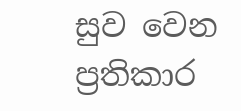සුව වෙන ප්‍රතිකාර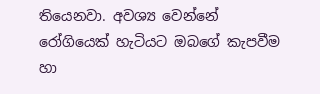තියෙනවා. අවශ්‍ය වෙන්නේ රෝගියෙක් හැටියට ඔබගේ කැපවීම හා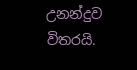උනන්දුව විතරයි.